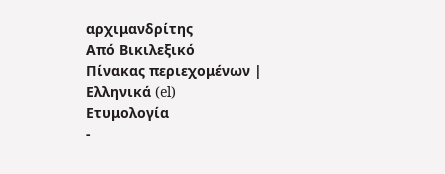αρχιμανδρίτης
Από Βικιλεξικό
Πίνακας περιεχομένων |
Ελληνικά (el)
Ετυμολογία
-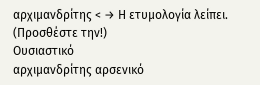αρχιμανδρίτης < → Η ετυμολογία λείπει. (Προσθέστε την!)
Ουσιαστικό
αρχιμανδρίτης αρσενικό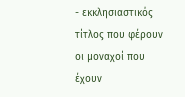- εκκλησιαστικός τίτλος που φέρουν οι μοναχοί που έχουν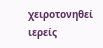χειροτονηθεί ιερείς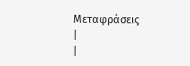Μεταφράσεις
|
|